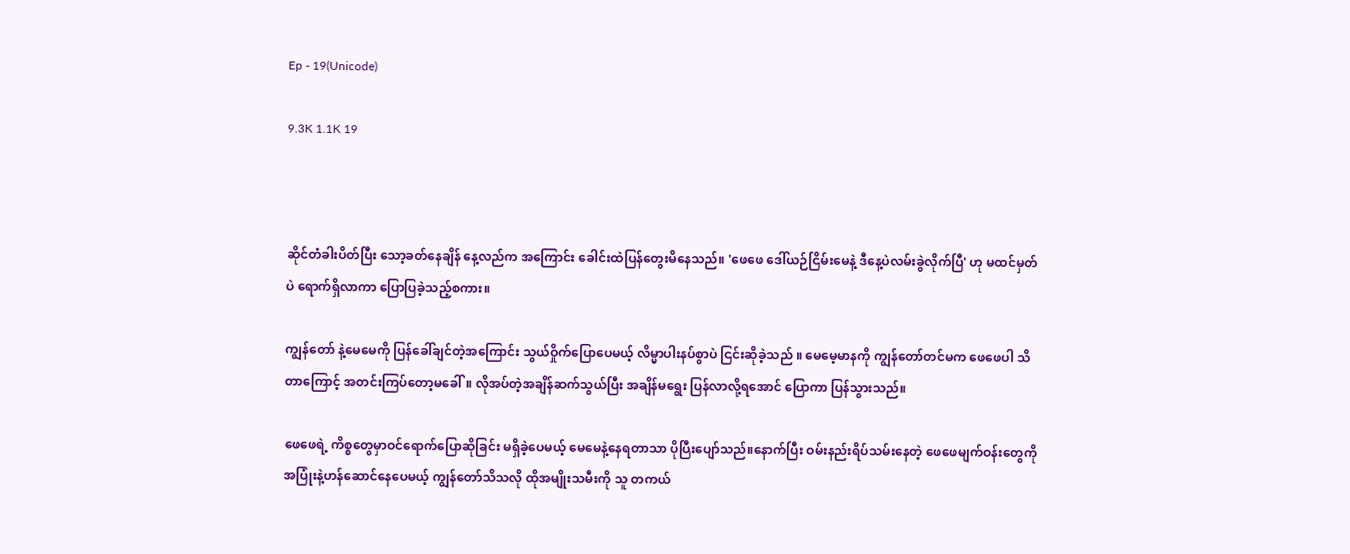Ep - 19(Unicode)

9.3K 1.1K 19



ဆိုင်တံခါးပိတ်ပြီး သော့ခတ်နေချိန် နေ့လည်က အကြောင်း ခေါင်းထဲပြန်တွေးမိနေသည်။ 'ဖေဖေ ဒေါ်ယဉ်ငြိမ်းမေနဲ့ ဒီနေ့ပဲလမ်းခွဲလိုက်ပြီ' ဟု မထင်မှတ်ပဲ ရောက်ရှိလာကာ ပြောပြခဲ့သည့်စကား။

ကျွန်တော် နဲ့မေမေကို ပြန်ခေါ်ချင်တဲ့အကြောင်း သွယ်ဝှိုက်ပြောပေမယ့် လိမ္မာပါးနပ်စွာပဲ ငြင်းဆိုခဲ့သည် ။ မေမေ့မာနကို ကျွန်တော်တင်မက ဖေဖေပါ သိတာကြောင့် အတင်းကြပ်တော့မခေါ်။ လိုအပ်တဲ့အချိန်ဆက်သွယ်ပြီး အချိန်မရွေး ပြန်လာလို့ရအောင် ပြောကာ ပြန်သွားသည်။

ဖေဖေရဲ့ ကိစ္စတွေမှာဝင်ရောက်ပြောဆိုခြင်း မရှိခဲ့ပေမယ့် မေမေနဲ့နေရတာသာ ပိုပြီးပျော်သည်။နောက်ပြီး ဝမ်းနည်းရိပ်သမ်းနေတဲ့ ဖေဖေမျက်ဝန်းတွေကို အပြုံးနဲ့ဟန်ဆောင်နေပေမယ့် ကျွန်တော်သိသလို ထိုအမျိုးသမီးကို သူ တကယ်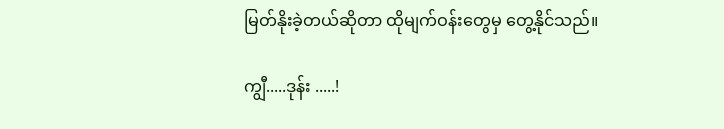မြတ်နိုးခဲ့တယ်ဆိုတာ ထိုမျက်ဝန်းတွေမှ တွေ့နိုင်သည်။

ကျွီ.....ဒုန်း .....!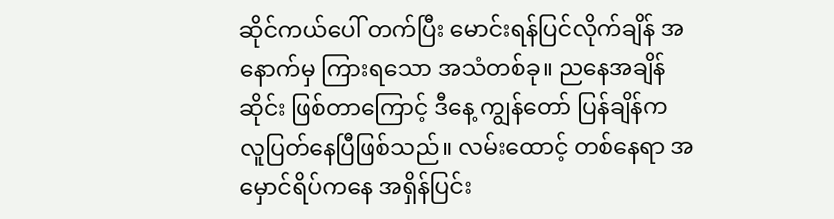ဆိုင်ကယ်ပေါ် တက်ပြီး မောင်းရန်ပြင်လိုက်ချိန် အနောက်မှ ကြားရသော အသံတစ်ခု။ ညနေအချိန်ဆိုင်း ဖြစ်တာကြောင့် ဒီနေ့ ကျွန်တော် ပြန်ချိန်က လူပြတ်နေပြီဖြစ်သည်။ လမ်းထောင့် တစ်နေရာ အမှောင်ရိပ်ကနေ အရှိန်ပြင်း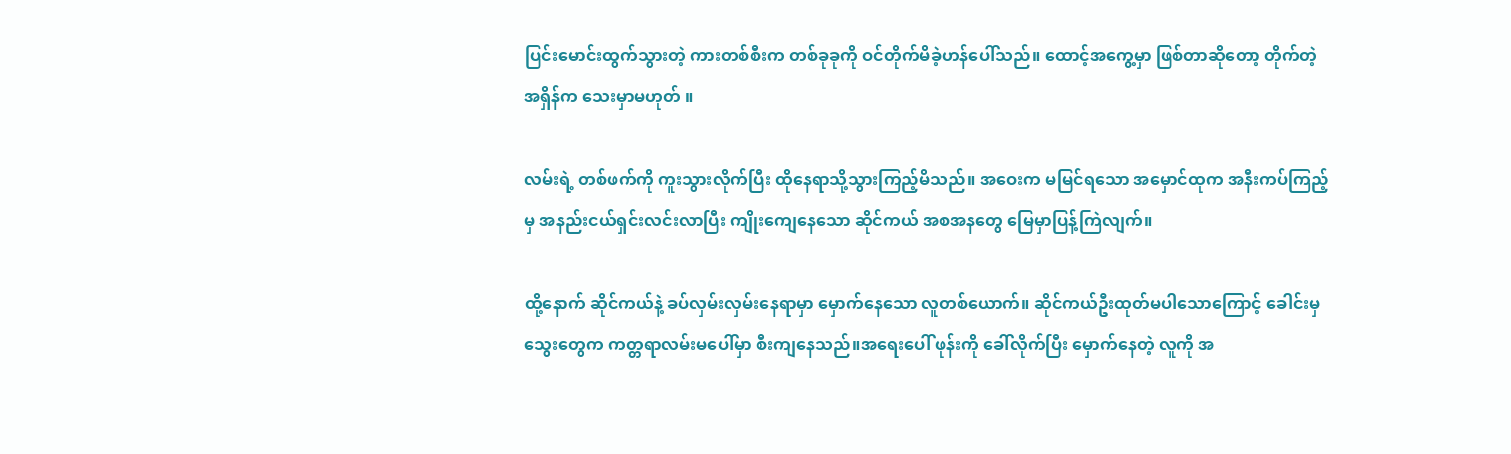ပြင်းမောင်းထွက်သွားတဲ့ ကားတစ်စီးက တစ်ခုခုကို ဝင်တိုက်မိခဲ့ဟန်ပေါ်သည်။ ထောင့်အကွေ့မှာ ဖြစ်တာဆိုတော့ တိုက်တဲ့အရှိန်က သေးမှာမဟုတ် ။

လမ်းရဲ့ တစ်ဖက်ကို ကူးသွားလိုက်ပြီး ထိုနေရာသို့သွားကြည့်မိသည်။ အဝေးက မမြင်ရသော အမှောင်ထုက အနီးကပ်ကြည့်မှ အနည်းငယ်ရှင်းလင်းလာပြီး ကျိုးကျေနေသော ဆိုင်ကယ် အစအနတွေ မြေမှာပြန့်ကြဲလျက်။

ထို့နောက် ဆိုင်ကယ်နဲ့ ခပ်လှမ်းလှမ်းနေရာမှာ မှောက်နေသော လူတစ်ယောက်။ ဆိုင်ကယ်ဦးထုတ်မပါသောကြောင့် ခေါင်းမှ သွေးတွေက ကတ္တရာလမ်းမပေါ်မှာ စီးကျနေသည်။အရေးပေါ် ဖုန်းကို ခေါ်လိုက်ပြီး မှောက်နေတဲ့ လူကို အ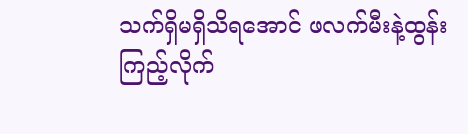သက်ရှိမရှိသိရအောင် ဖလက်မီးနဲ့ထွန်းကြည့်လိုက်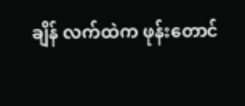ချိန် လက်ထဲက ဖုန်းတောင်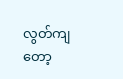လွတ်ကျတော့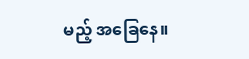မည့် အခြေနေ။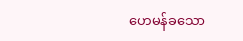ဟေမန်ခသော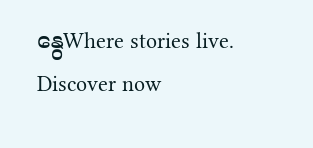နွေWhere stories live. Discover now